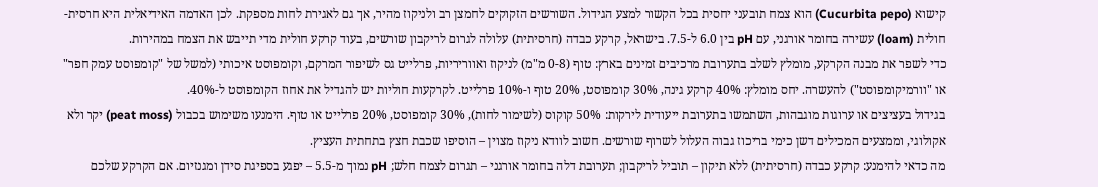קישוא (Cucurbita pepo) הוא צמח תובעני יחסית בכל הקשור למצע הגידול. השורשים הזקוקים לחמצן רב ולניקוז מהיר, אך גם לאגירת לחות מספקת. לכן האדמה האידיאלית היא חרסית-חולית (loam) עשירה בחומר אורגני, עם pH בין 6.0 ל-7.5. בישראל, קרקע כבדה (חרסיתית) עלולה לגרום לריקבון שורשים, בעוד קרקע חולית מדי תייבש את הצמח במהירות.
כדי לשפר את מבנה הקרקע, מומלץ לשלב בתערובת מרכיבים זמינים בארץ: טוף (0-8 מ"מ) לניקוז ואווריריות, פרלייט גס לשיפור המרקם, וקומפוסט איכותי (למשל של "קומפוסט עמק חפר" או "וורמיקומפוסט") להעשרה. יחס מומלץ: 40% קרקע גינה, 30% קומפוסט, 20% טוף ו-10% פרלייט. לקרקעות חוליות יש להגדיל את אחוז הקומפוסט ל-40%.
בגידול בעציצים או ערוגות מוגבהות, השתמשו בתערובת ייעודית לירקות: 50% קוקוס (לשימור לחות), 30% קומפוסט, 20% פרלייט או טוף. הימנעו משימוש בכבול (peat moss) יקר ולא אקולוגי, וממצעים המכילים דשן כימי בריכוז גבוה העלול לשרוף שורשים. חשוב לוודא ניקוז מצוין – הוסיפו שכבת חצץ בתחתית העציץ.
מה כדאי להימנע: קרקע כבדה (חרסיתית) ללא תיקון – תוביל לריקבון; תערובת דלה בחומר אורגני – תגרום לצמח חלש; pH נמוך מ-5.5 – יפגע בספיגת סידן ומגנזיום. אם הקרקע שלכם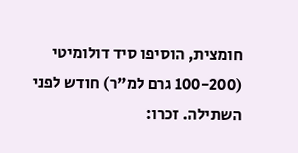חומצית, הוסיפו סיד דולומיטי (100-200 גרם למ"ר) חודש לפני השתילה. זכרו: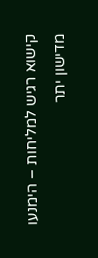קישוא רגיש למליחות – הימנעו מדישון יתר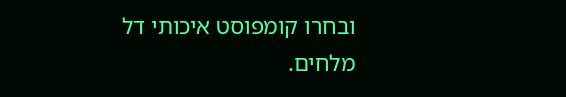ובחרו קומפוסט איכותי דל מלחים.